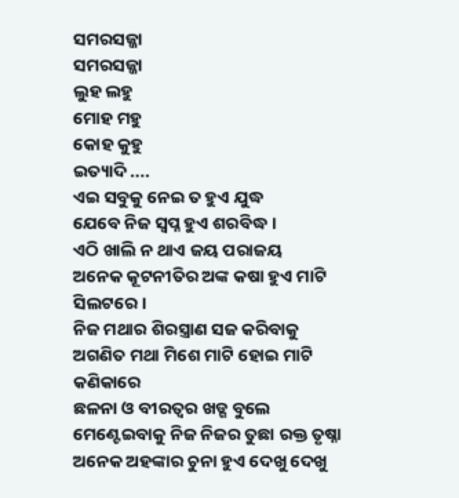ସମରସଜ୍ଜା
ସମରସଜ୍ଜା
ଲୁହ ଲହୁ
ମୋହ ମହୁ
କୋହ କୁହୁ
ଇତ୍ୟାଦି ....
ଏଇ ସବୁକୁ ନେଇ ତ ହୁଏ ଯୁଦ୍ଧ
ଯେବେ ନିଜ ସ୍ଵପ୍ନ ହୁଏ ଶରବିଦ୍ଧ।
ଏଠି ଖାଲି ନ ଥାଏ ଜୟ ପରାଜୟ
ଅନେକ କୂଟନୀତିର ଅଙ୍କ କଷା ହୁଏ ମାଟି ସିଲଟରେ।
ନିଜ ମଥାର ଶିରସ୍ତ୍ରାଣ ସଜ କରିବାକୁ
ଅଗଣିତ ମଥା ମିଶେ ମାଟି ହୋଇ ମାଟି କଣିକାରେ
ଛଳନା ଓ ବୀରତ୍ୱର ଖଡ୍ଗ ବୁଲେ
ମେଣ୍ଟେଇବାକୁ ନିଜ ନିଜର ତୁଛା ରକ୍ତ ତୃଷ୍ନା
ଅନେକ ଅହଙ୍କାର ଚୁନା ହୁଏ ଦେଖୁ ଦେଖୁ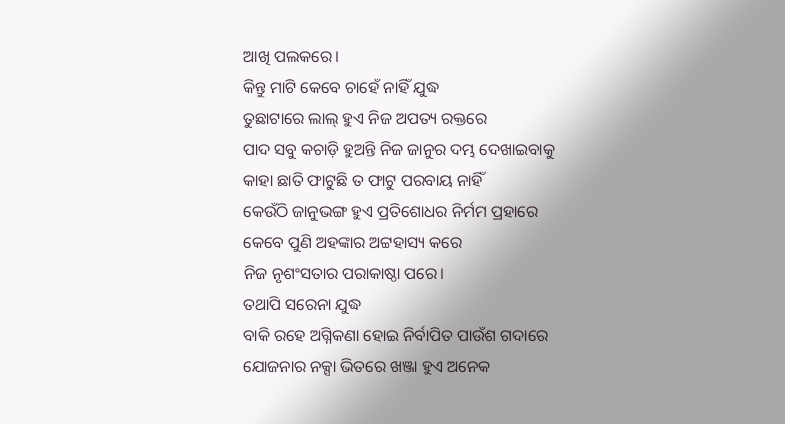ଆଖି ପଲକରେ।
କିନ୍ତୁ ମାଟି କେବେ ଚାହେଁ ନାହିଁ ଯୁଦ୍ଧ
ତୁଛାଟାରେ ଲାଲ୍ ହୁଏ ନିଜ ଅପତ୍ୟ ରକ୍ତରେ
ପାଦ ସବୁ କଚାଡ଼ି ହୁଅନ୍ତି ନିଜ ଜାନୁର ଦମ୍ଭ ଦେଖାଇବାକୁ
କାହା ଛାତି ଫାଟୁଛି ତ ଫାଟୁ ପରବାୟ ନାହିଁ
କେଉଁଠି ଜାନୁଭଙ୍ଗ ହୁଏ ପ୍ରତିଶୋଧର ନିର୍ମମ ପ୍ରହାରେ
କେବେ ପୁଣି ଅହଙ୍କାର ଅଟ୍ଟହାସ୍ୟ କରେ
ନିଜ ନୃଶଂସତାର ପରାକାଷ୍ଠା ପରେ।
ତଥାପି ସରେନା ଯୁଦ୍ଧ
ବାକି ରହେ ଅଗ୍ନିକଣା ହୋଇ ନିର୍ବାପିତ ପାଉଁଶ ଗଦାରେ
ଯୋଜନାର ନକ୍ସା ଭିତରେ ଖଞ୍ଜା ହୁଏ ଅନେକ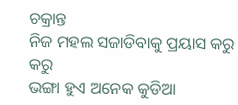ଚକ୍ରାନ୍ତ
ନିଜ ମହଲ ସଜାଡିବାକୁ ପ୍ରୟାସ କରୁ କରୁ
ଭଙ୍ଗା ହୁଏ ଅନେକ କୁଡିଆ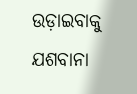ଉଡ଼ାଇବାକୁ ଯଶବାନା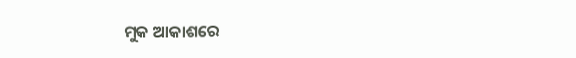ମୁକ ଆକାଶରେ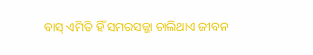ବାସ୍ ଏମିତି ହିଁ ସମରସଜ୍ଜା ଚାଲିଥାଏ ଜୀବନ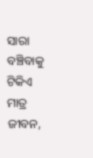ସାରା
ବଞ୍ଚିବାକୁ ଟିକିଏ ମାତ୍ର ଜୀବନ,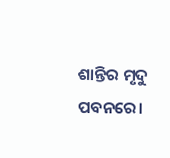ଶାନ୍ତିର ମୃଦୁ ପବନରେ।